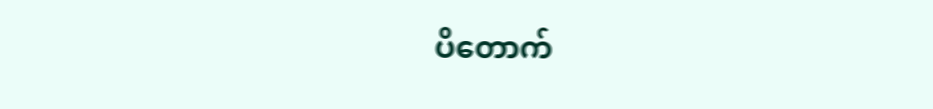ပိတောက်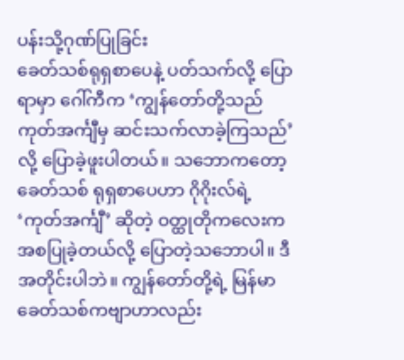ပန်းသို့ဂုဏ်ပြုခြင်း
ခေတ်သစ်ရုရှစာပေနဲ့ ပတ်သက်လို့ ပြောရာမှာ ဂေါ်ကီက ‘ကျွန်တော်တို့သည် ကုတ်အင်္ကျီမှ ဆင်းသက်လာခဲ့ကြသည်’ လို့ ပြောခဲ့ဖူးပါတယ်။ သဘောကတော့ ခေတ်သစ် ရုရှစာပေဟာ ဂိုဂိုးလ်ရဲ့ ‘ကုတ်အင်္ကျီ’ ဆိုတဲ့ ဝတ္ထုတိုကလေးက အစပြုခဲ့တယ်လို့ ပြောတဲ့သဘောပါ။ ဒီအတိုင်းပါဘဲ။ ကျွန်တော်တို့ရဲ့ မြန်မာခေတ်သစ်ကဗျာဟာလည်း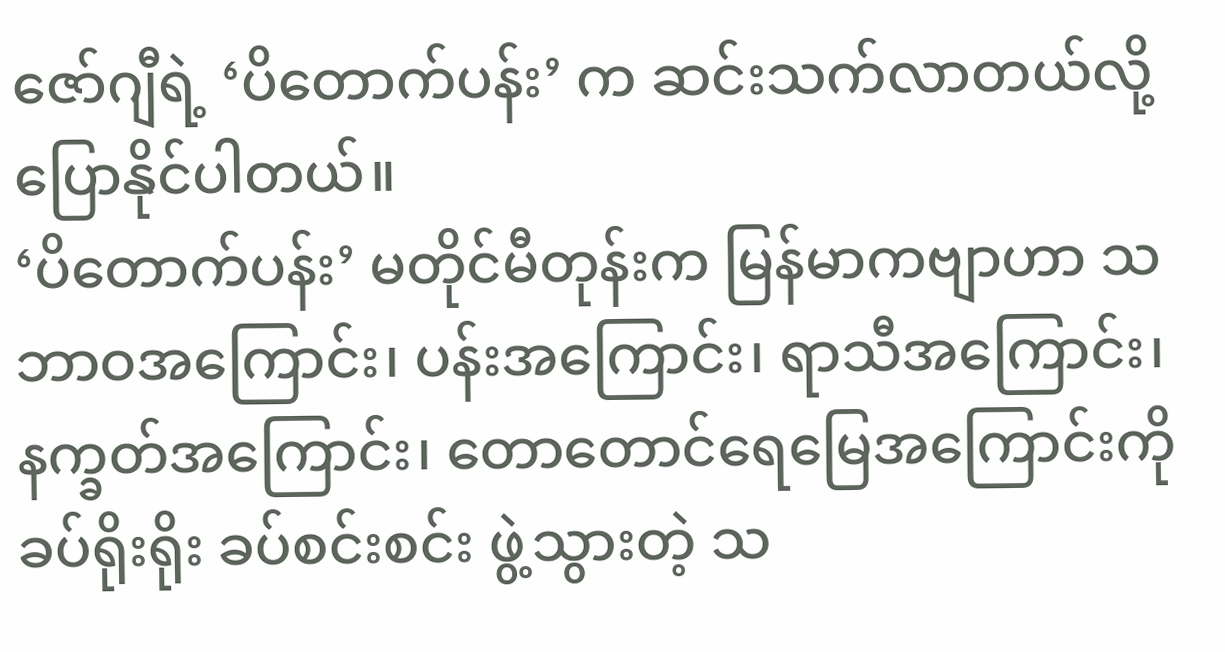ဇော်ဂျီရဲ့ ‘ပိတောက်ပန်း’ က ဆင်းသက်လာတယ်လို့ ပြောနိုင်ပါတယ်။
‘ပိတောက်ပန်း’ မတိုင်မီတုန်းက မြန်မာကဗျာဟာ သဘာဝအကြောင်း၊ ပန်းအကြောင်း၊ ရာသီအကြောင်း၊ နက္ခတ်အကြောင်း၊ တောတောင်ရေမြေအကြောင်းကို ခပ်ရိုးရိုး ခပ်စင်းစင်း ဖွဲ့သွားတဲ့ သ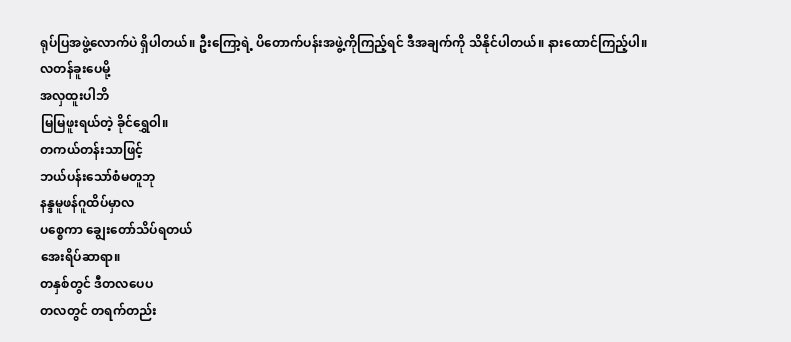ရုပ်ပြအဖွဲ့လောက်ပဲ ရှိပါတယ်။ ဦးကြော့ရဲ့ ပိတောက်ပန်းအဖွဲ့ကိုကြည့်ရင် ဒီအချက်ကို သိနိုင်ပါတယ်။ နားထောင်ကြည့်ပါ။
လတန်ခူးပေမို့
အလှထူးပါဘိ
မြမြဖူးရယ်တဲ့ ခိုင်ရွှေဝါ။
တကယ်တန်းသာဖြင့်
ဘယ်ပန်းသော်စံမတူဘု
နန္ဒမူဖန်ဂူထိပ်မှာလ
ပစ္စေကာ ချွေးတော်သိပ်ရတယ်
အေးရိပ်ဆာရာ။
တနှစ်တွင် ဒီတလပေပ
တလတွင် တရက်တည်း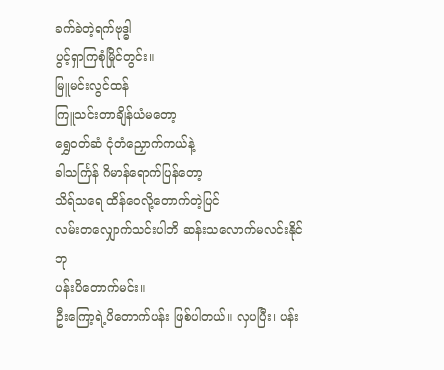ခက်ခဲတဲ့ရက်ဗုဒ္ဓါ
ပွင့်ရှာကြစုံမြိုင်တွင်း။
မြူမင်းလွင်ထန်
ကြူသင်းတာချိန်ယံမတော့
ရွှေဝတ်ဆံ ငုံတံညှောက်ကယ်နဲ့
ခါသင်္ကြန် ဂိမာန်ရောက်ပြန်တော့
သိရ်သရေ ထိန်ဝေလို့တောက်တဲ့ပြင်
လမ်းတလျှောက်သင်းပါဘိ ဆန်းသလောက်မလင်းနိုင်ဘု
ပန်းပိတောက်မင်း။
ဦးကြော့ရဲ့ပိတောက်ပန်း ဖြစ်ပါတယ်။ လှပပြီး၊ ပန်း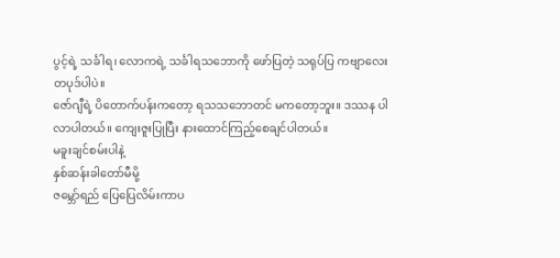ပွင့်ရဲ့ သင်္ခါရ၊ လောကရဲ့ သင်္ခါရသဘောကို ဖော်ပြတဲ့ သရုပ်ပြ ကဗျာလေးတပုဒ်ပါပဲ။
ဇော်ဂျီရဲ့ ပိတောက်ပန်းကတော့ ရသသဘောတင် မကတော့ဘူး။ ဒဿန ပါလာပါတယ်။ ကျေးဇူးပြုပြီး နားထောင်ကြည့်စေချင်ပါတယ်။
မခူးချင်စမ်းပါနဲ့
နှစ်ဆန်းခါတော်မီမို့
ဇမ္ဘော်ရည် ပြေပြေလိမ်းကာပ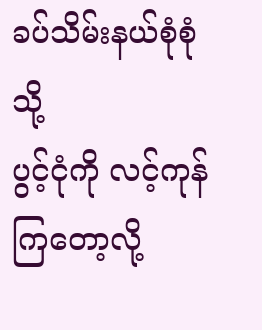ခပ်သိမ်းနယ်စုံစုံသို့
ပွင့်ငုံကို လင့်ကုန်ကြတော့လို့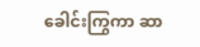ခေါင်းကြွကာ ဆာ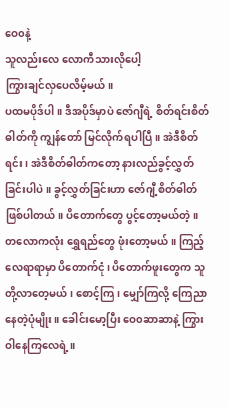ဝေ၀နဲ့
သူလည်းလေ လောကီသားလိုပေါ့
ကြွားချင်လှပေလိမ့်မယ်။
ပထမပိုဒ်ပါ။ ဒီအပိုဒ်မှာပဲ ဇော်ဂျီရဲ့ စိတ်ရင်းစိတ်ဓါတ်ကို ကျွန်တော် မြင်လိုက်ရပါပြီ။ အဲဒီစိတ်ရင်း၊ အဲဒီစိတ်ဓါတ်ကတော့ နားလည်ခွင့်လွှတ်ခြင်းပါပဲ။ ခွင့်လွှတ်ခြင်းဟာ ဇော်ဂျီ့စိတ်ဓါတ် ဖြစ်ပါတယ်။ ပိတောက်တွေ ပွင့်တော့မယ်တဲ့။ တလောကလုံး ရွှေရည်တွေ ဖုံးတော့မယ်။ ကြည့်လေရာရာမှာ ပိတောက်ငုံ၊ ပိတောက်ဖူးတွေက သူတို့လာတေ့မယ်၊ စောင့်ကြ၊ မျှော်ကြလို့ ကြေညာနေတဲ့ပုံမျိုး။ ခေါင်းမော့ပြီး ဝေ၀ဆာဆာနဲ့ ကြွားဝါနေကြလေရဲ့။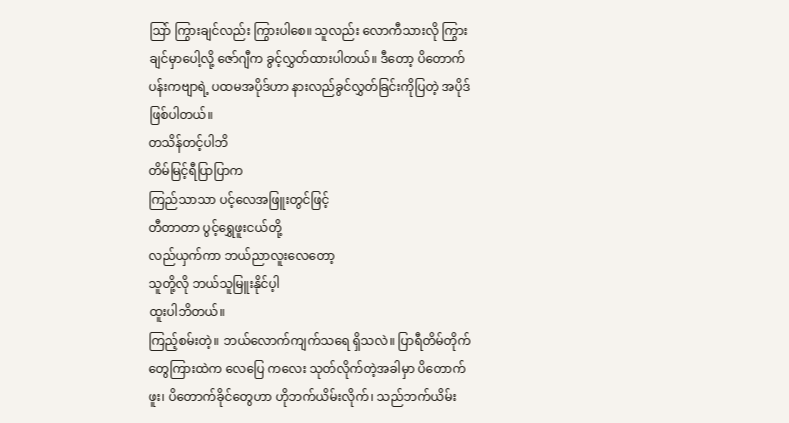ဩာ် ကြွားချင်လည်း ကြွားပါစေ။ သူလည်း လောကီသားလို ကြွားချင်မှာပေါ့လို့ ဇော်ဂျီက ခွင့်လွှတ်ထားပါတယ်။ ဒီတော့ ပိတောက်ပန်းကဗျာရဲ့ ပထမအပိုဒ်ဟာ နားလည်ခွင်လွှတ်ခြင်းကိုပြတဲ့ အပိုဒ် ဖြစ်ပါတယ်။
တသိန်တင့်ပါဘိ
တိမ်မြင့်ရီပြာပြာက
ကြည်သာသာ ပင့်လေအဖြူးတွင်ဖြင့်
တီတာတာ ပွင့်ရွှေဖူးငယ်တို့
လည်ယှက်ကာ ဘယ်ညာလူးလေတော့
သူတို့လို ဘယ်သူမြူးနိုင်ပ့ါ
ထူးပါဘိတယ်။
ကြည့်စမ်းတဲ့။ ဘယ်လောက်ကျက်သရေ ရှိသလဲ။ ပြာရီတိမ်တိုက်တွေကြားထဲက လေပြေ ကလေး သုတ်လိုက်တဲ့အခါမှာ ပိတောက်ဖူး၊ ပိတောက်ခိုင်တွေဟာ ဟိုဘက်ယိမ်းလိုက်၊ သည်ဘက်ယိမ်း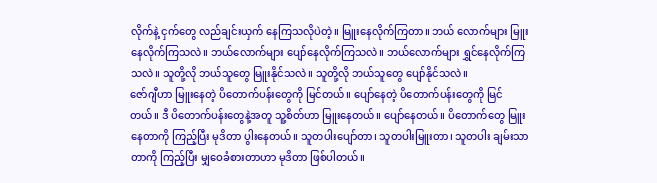လိုက်နဲ့ ငှက်တွေ လည်ချင်းယှက် နေကြသလိုပဲတဲ့။ မြူးနေလိုက်ကြတာ။ ဘယ် လောက်များ မြူးနေလိုက်ကြသလဲ။ ဘယ်လောက်များ ပျော်နေလိုက်ကြသလဲ။ ဘယ်လောက်များ ရွှင်နေလိုက်ကြသလဲ။ သူတို့လို ဘယ်သူတွေ မြူးနိုင်သလဲ။ သူတို့လို ဘယ်သူတွေ ပျော်နိုင်သလဲ။
ဇော်ဂျီဟာ မြူးနေတဲ့ ပိတောက်ပန်းတွေကို မြင်တယ်။ ပျော်နေတဲ့ ပိတောက်ပန်းတွေကို မြင်တယ်။ ဒီ ပိတောက်ပန်းတွေနဲ့အတူ သူ့စိတ်ဟာ မြူးနေတယ်။ ပျော်နေတယ်။ ပိတောက်တွေ မြူးနေတာကို ကြည့်ပြီး မုဒိတာ ပွါးနေတယ်။ သူတပါးပျော်တာ၊ သူတပါးမြူးတာ၊ သူတပါး ချမ်းသာတာကို ကြည့်ပြီး မျှဝေခံစားတာဟာ မုဒိတာ ဖြစ်ပါတယ်။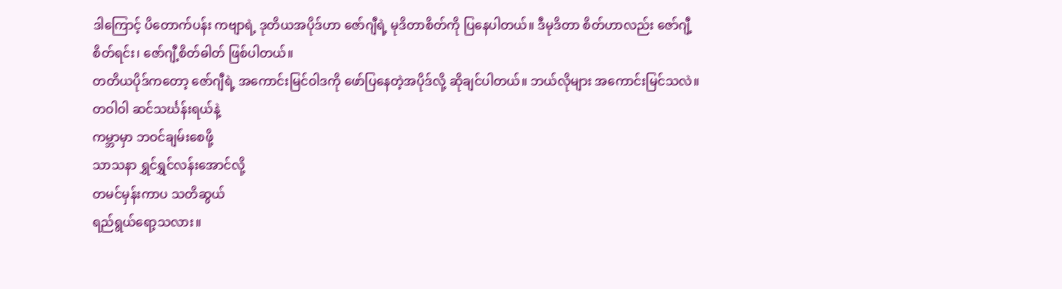ဒါကြောင့် ပိတောက်ပန်း ကဗျာရဲ့ ဒုတိယအပိုဒ်ဟာ ဇော်ဂျီရဲ့ မုဒိတာစိတ်ကို ပြနေပါတယ်။ ဒီမုဒိတာ စိတ်ဟာလည်း ဇော်ဂျီ့စိတ်ရင်း၊ ဇော်ဂျီ့စိတ်ဓါတ် ဖြစ်ပါတယ်။
တတိယပိုဒ်ကတော့ ဇော်ဂျီရဲ့ အကောင်းမြင်ဝါဒကို ဖော်ပြနေတဲ့အပိုဒ်လို့ ဆိုချင်ပါတယ်။ ဘယ်လိုများ အကောင်းမြင်သလဲ။
တဝါဝါ ဆင်သင်္ဃန်းရယ်နဲ့
ကမ္ဘာမှာ ဘဝင်ချမ်းစေဖို့
သာသနာ ရွှင်ရွှင်လန်းအောင်လို့
တမင်မှန်းကာပ သတိဆွယ်
ရည်ရွယ်ရော့သလား။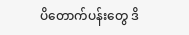ပိတောက်ပန်းတွေ ဒိ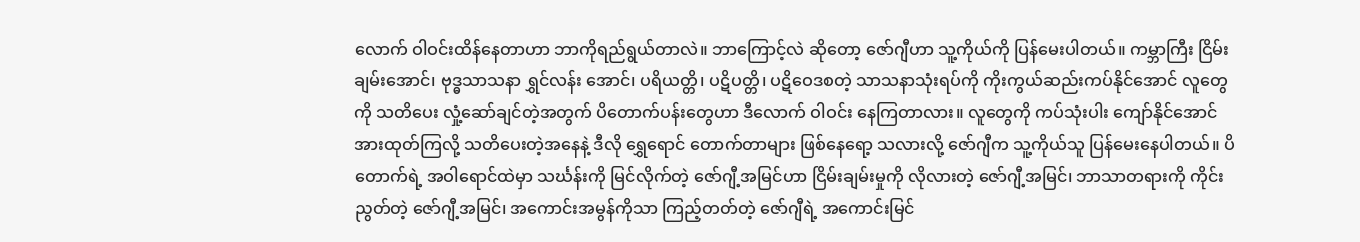လောက် ဝါဝင်းထိန်နေတာဟာ ဘာကိုရည်ရွယ်တာလဲ။ ဘာကြောင့်လဲ ဆိုတော့ ဇော်ဂျီဟာ သူ့ကိုယ်ကို ပြန်မေးပါတယ်။ ကမ္ဘာကြီး ငြိမ်းချမ်းအောင်၊ ဗုဒ္ဓသာသနာ ရွှင်လန်း အောင်၊ ပရိယတ္တိ၊ ပဋိပတ္တိ၊ ပဋိဝေဒစတဲ့ သာသနာသုံးရပ်ကို ကိုးကွယ်ဆည်းကပ်နိုင်အောင် လူတွေကို သတိပေး လှုံ့ဆော်ချင်တဲ့အတွက် ပိတောက်ပန်းတွေဟာ ဒီလောက် ဝါဝင်း နေကြတာလား။ လူတွေကို ကပ်သုံးပါး ကျော်နိုင်အောင် အားထုတ်ကြလို့ သတိပေးတဲ့အနေနဲ့ ဒီလို ရွှေရောင် တောက်တာများ ဖြစ်နေရော့ သလားလို့ ဇော်ဂျီက သူ့ကိုယ်သူ ပြန်မေးနေပါတယ်။ ပိတောက်ရဲ့ အဝါရောင်ထဲမှာ သင်္ဃန်းကို မြင်လိုက်တဲ့ ဇော်ဂျီ့အမြင်ဟာ ငြိမ်းချမ်းမှုကို လိုလားတဲ့ ဇော်ဂျီ့အမြင်၊ ဘာသာတရားကို ကိုင်းညွတ်တဲ့ ဇော်ဂျီ့အမြင်၊ အကောင်းအမွန်ကိုသာ ကြည့်တတ်တဲ့ ဇော်ဂျီရဲ့ အကောင်းမြင်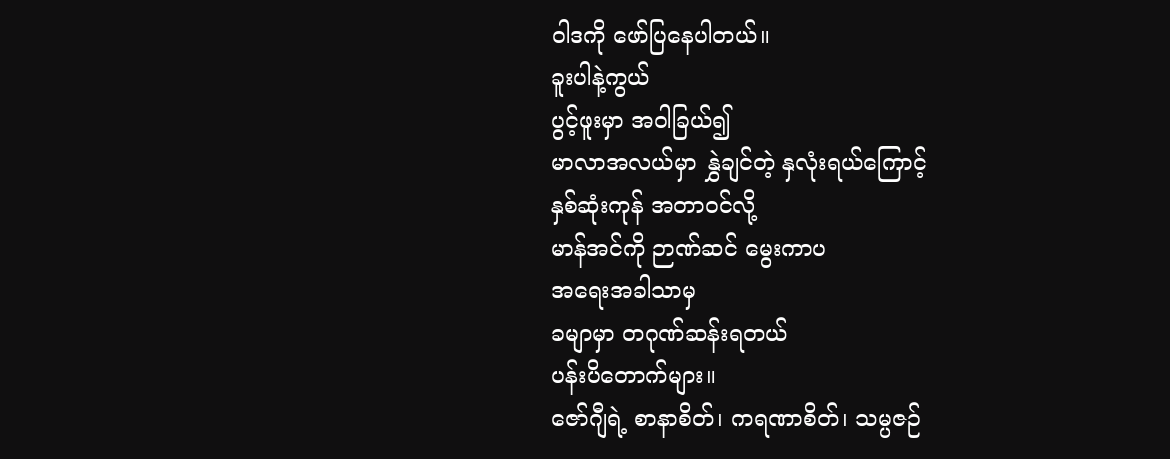ဝါဒကို ဖော်ပြနေပါတယ်။
ခူးပါနဲ့ကွယ်
ပွင့်ဖူးမှာ အဝါခြယ်၍
မာလာအလယ်မှာ နွှဲချင်တဲ့ နှလုံးရယ်ကြောင့်
နှစ်ဆုံးကုန် အတာဝင်လို့
မာန်အင်ကို ဉာဏ်ဆင် မွေးကာပ
အရေးအခါသာမှ
ခမျာမှာ တဂုဏ်ဆန်းရတယ်
ပန်းပိတောက်များ။
ဇော်ဂျီရဲ့ စာနာစိတ်၊ ကရဏာစိတ်၊ သမ္ပဇဉ်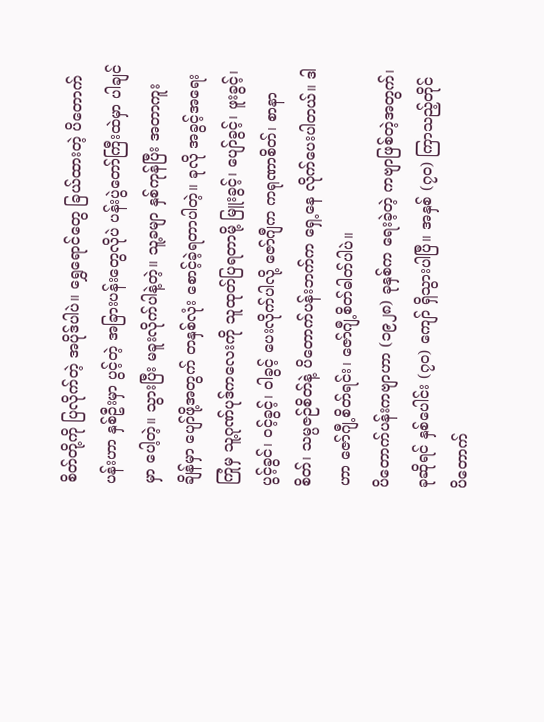စိတ်တို့ကို ပြလိုက်တဲ့ အပိုဒ်ပါပဲ။ ရွှေရောင်တွေ ခြယ်ထားတဲ့ ပိတောက်ပန်းဟာ နှစ်ဦးမှာ ပွင့်တဲ့ အခြားပန်းတွေလိုပဲ ပန်းပွဲတော်ကြီးထဲမှာ ပါချင်မှာ ပေါ့တဲ့။ သွားပြီး မခူးလိုက်ပါနဲ့တဲ့။ သူ့ခမျာ နှစ်ကုန်ပြီး အတာကူးချိန်မှာ ပျော်ဖို့အတွက် တနှစ်လုံး စောင့်ခဲ့ရတာပါတဲ့။ ခုလို အခွင့်အရေးကြုံမှ သူ့ဂုဏ်ပုဒ်ကလေးကို သူထုတ်ပြရတာမို့ မြူးခွင့်၊ ပျော်ခွင့်၊ ဖူးခွင့်၊ ပွင့်ခွင်၊ ဝင့်ခွင့်၊ ဝါခွင့် ပေးလိုက်ပါလို့ ဇော်ဂျီက ကရုဏာစိတ်၊ စာနာစိတ်၊ သမ္ပဇဉ်စိတ်နဲ့ ပိတောက်ပန်းဘက်က ရှေ့နေ လိုက်ပေးပါတယ်။ ဒါဟာ ဇော်ဂျီ့စိတ်ရင်း၊ ဇော်ဂျီ့စိတ်ဓါတ်ပါပဲ။
ပိတောက်ပန်းကဗျာဟာ (၁၉၂၈) ခုနှစ်က ရေးခဲ့တဲ့ ကဗျာဖြစ်တဲ့အတွက်၊ ခုဆိုရင် နှစ်ပေါင်း (၇၀) ကျော် ရှိသွားပါပြီ။ အနှစ် (၇၀) ကြာသည့်တိုင် ပိတောက်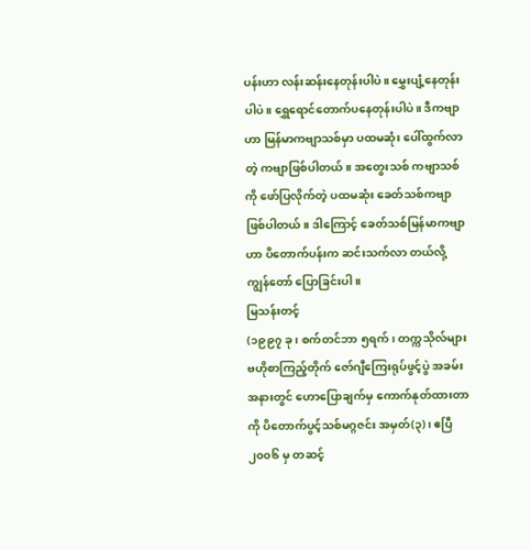ပန်းဟာ လန်းဆန်းနေတုန်းပါပဲ။ မွှေးပျံ့နေတုန်း ပါပဲ။ ရွှေရောင်တောက်ပနေတုန်းပါပဲ။ ဒီကဗျာဟာ မြန်မာကဗျာသစ်မှာ ပထမဆုံး ပေါ်ထွက်လာတဲ့ ကဗျာဖြစ်ပါတယ်။ အတွေးသစ် ကဗျာသစ်ကို ဖော်ပြလိုက်တဲ့ ပထမဆုံး ခေတ်သစ်ကဗျာ ဖြစ်ပါတယ်။ ဒါကြောင့် ခေတ်သစ်မြန်မာကဗျာဟာ ပိတောက်ပန်းက ဆင်းသက်လာ တယ်လို့ ကျွန်တော် ပြောခြင်းပါ။
မြသန်းတင့်
(၁၉၉၇ ခု၊ စက်တင်ဘာ ၅ရက်၊ တက္ကသိုလ်များ ဗဟိုစာကြည့်တိုက် ဇော်ဂျီကြေးရုပ်ဖွင့်ပွဲ အခမ်းအနားတွင် ဟောပြောချက်မှ ကောက်နုတ်ထားတာကို ပိတောက်ပွင့်သစ်မဂ္ဂဇင်း အမှတ်(၃)၊ ဧပြီ ၂၀၀၆ မှ တဆင့်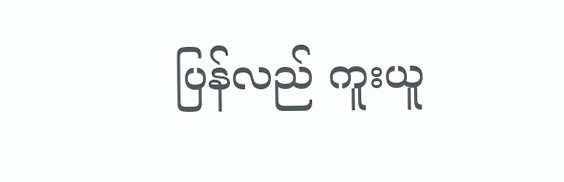ပြန်လည် ကူးယူ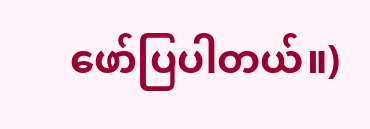ဖော်ပြပါတယ်။)